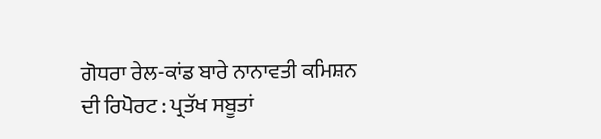ਗੋਧਰਾ ਰੇਲ-ਕਾਂਡ ਬਾਰੇ ਨਾਨਾਵਤੀ ਕਮਿਸ਼ਨ ਦੀ ਰਿਪੋਰਟ : ਪ੍ਰਤੱਖ ਸਬੂਤਾਂ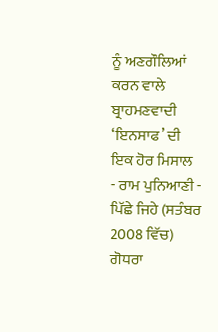ਨੂੰ ਅਣਗੌਲਿਆਂ ਕਰਨ ਵਾਲੇ ਬ੍ਰਾਹਮਣਵਾਦੀ ‘ਇਨਸਾਫ’ ਦੀ ਇਕ ਹੋਰ ਮਿਸਾਲ
- ਰਾਮ ਪੁਨਿਆਣੀ -
ਪਿੱਛੇ ਜਿਹੇ (ਸਤੰਬਰ 2008 ਵਿੱਚ) ਗੋਧਰਾ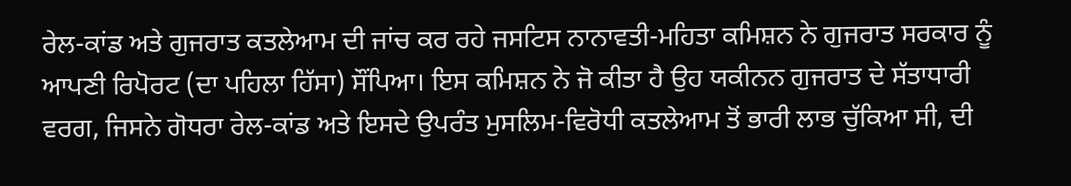ਰੇਲ-ਕਾਂਡ ਅਤੇ ਗੁਜਰਾਤ ਕਤਲੇਆਮ ਦੀ ਜਾਂਚ ਕਰ ਰਹੇ ਜਸਟਿਸ ਨਾਨਾਵਤੀ-ਮਹਿਤਾ ਕਮਿਸ਼ਨ ਨੇ ਗੁਜਰਾਤ ਸਰਕਾਰ ਨੂੰ ਆਪਣੀ ਰਿਪੋਰਟ (ਦਾ ਪਹਿਲਾ ਹਿੱਸਾ) ਸੌਂਪਿਆ। ਇਸ ਕਮਿਸ਼ਨ ਨੇ ਜੋ ਕੀਤਾ ਹੈ ਉਹ ਯਕੀਨਨ ਗੁਜਰਾਤ ਦੇ ਸੱਤਾਧਾਰੀ ਵਰਗ, ਜਿਸਨੇ ਗੋਧਰਾ ਰੇਲ-ਕਾਂਡ ਅਤੇ ਇਸਦੇ ਉਪਰੰਤ ਮੁਸਲਿਮ-ਵਿਰੋਧੀ ਕਤਲੇਆਮ ਤੋਂ ਭਾਰੀ ਲਾਭ ਚੁੱਕਿਆ ਸੀ, ਦੀ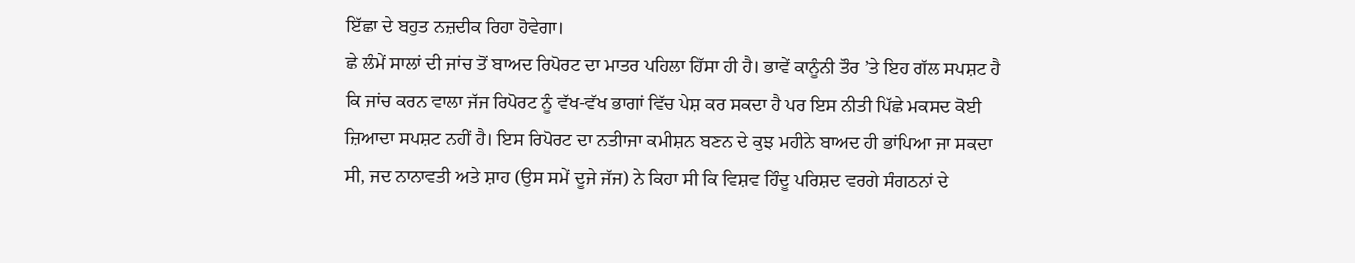ਇੱਛਾ ਦੇ ਬਹੁਤ ਨਜ਼ਦੀਕ ਰਿਹਾ ਹੋਵੇਗਾ।
ਛੇ ਲੰਮੇਂ ਸਾਲਾਂ ਦੀ ਜਾਂਚ ਤੋਂ ਬਾਅਦ ਰਿਪੋਰਟ ਦਾ ਮਾਤਰ ਪਹਿਲਾ ਹਿੱਸਾ ਹੀ ਹੈ। ਭਾਵੇਂ ਕਾਨੂੰਨੀ ਤੌਰ ’ਤੇ ਇਹ ਗੱਲ ਸਪਸ਼ਟ ਹੈ ਕਿ ਜਾਂਚ ਕਰਨ ਵਾਲਾ ਜੱਜ ਰਿਪੋਰਟ ਨੂੰ ਵੱਖ-ਵੱਖ ਭਾਗਾਂ ਵਿੱਚ ਪੇਸ਼ ਕਰ ਸਕਦਾ ਹੈ ਪਰ ਇਸ ਨੀਤੀ ਪਿੱਛੇ ਮਕਸਦ ਕੋਈ ਜ਼ਿਆਦਾ ਸਪਸ਼ਟ ਨਹੀਂ ਹੈ। ਇਸ ਰਿਪੋਰਟ ਦਾ ਨਤੀਾਜਾ ਕਮੀਸ਼ਨ ਬਣਨ ਦੇ ਕੁਝ ਮਹੀਨੇ ਬਾਅਦ ਹੀ ਭਾਂਪਿਆ ਜਾ ਸਕਦਾ ਸੀ, ਜਦ ਨਾਨਾਵਤੀ ਅਤੇ ਸ਼ਾਹ (ਉਸ ਸਮੇਂ ਦੂਜੇ ਜੱਜ) ਨੇ ਕਿਹਾ ਸੀ ਕਿ ਵਿਸ਼ਵ ਹਿੰਦੂ ਪਰਿਸ਼ਦ ਵਰਗੇ ਸੰਗਠਨਾਂ ਦੇ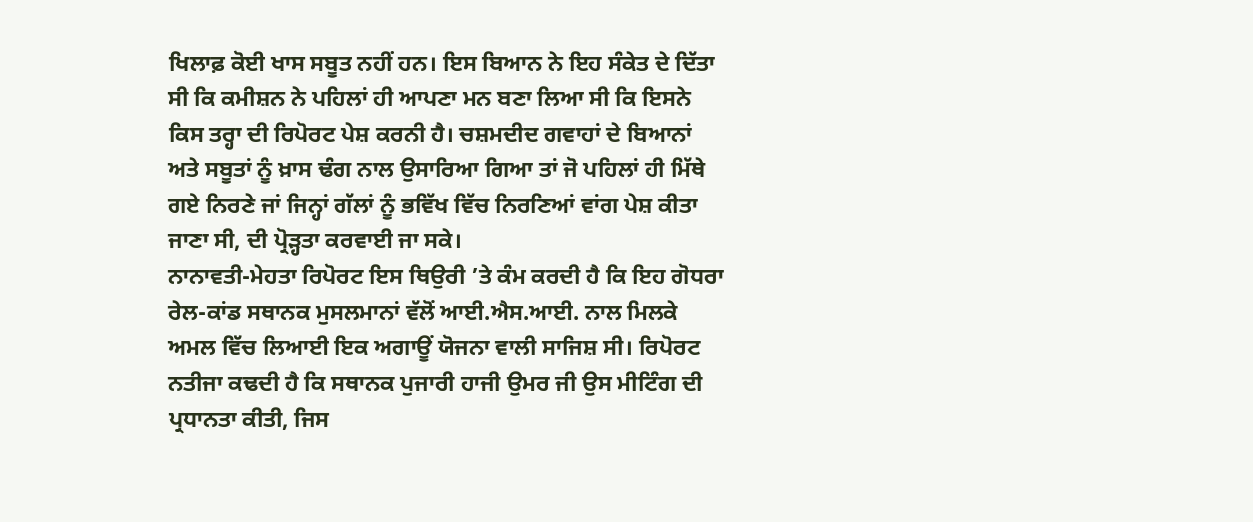ਖਿਲਾਫ਼ ਕੋਈ ਖਾਸ ਸਬੂਤ ਨਹੀਂ ਹਨ। ਇਸ ਬਿਆਨ ਨੇ ਇਹ ਸੰਕੇਤ ਦੇ ਦਿੱਤਾ ਸੀ ਕਿ ਕਮੀਸ਼ਨ ਨੇ ਪਹਿਲਾਂ ਹੀ ਆਪਣਾ ਮਨ ਬਣਾ ਲਿਆ ਸੀ ਕਿ ਇਸਨੇ ਕਿਸ ਤਰ੍ਹਾ ਦੀ ਰਿਪੋਰਟ ਪੇਸ਼ ਕਰਨੀ ਹੈ। ਚਸ਼ਮਦੀਦ ਗਵਾਹਾਂ ਦੇ ਬਿਆਨਾਂ ਅਤੇ ਸਬੂਤਾਂ ਨੂੰ ਖ਼ਾਸ ਢੰਗ ਨਾਲ ਉਸਾਰਿਆ ਗਿਆ ਤਾਂ ਜੋ ਪਹਿਲਾਂ ਹੀ ਮਿੱਥੇ ਗਏ ਨਿਰਣੇ ਜਾਂ ਜਿਨ੍ਹਾਂ ਗੱਲਾਂ ਨੂੰ ਭਵਿੱਖ ਵਿੱਚ ਨਿਰਣਿਆਂ ਵਾਂਗ ਪੇਸ਼ ਕੀਤਾ ਜਾਣਾ ਸੀ, ਦੀ ਪ੍ਰੋੜ੍ਹਤਾ ਕਰਵਾਈ ਜਾ ਸਕੇ।
ਨਾਨਾਵਤੀ-ਮੇਹਤਾ ਰਿਪੋਰਟ ਇਸ ਥਿਉਰੀ ’ਤੇ ਕੰਮ ਕਰਦੀ ਹੈ ਕਿ ਇਹ ਗੋਧਰਾ ਰੇਲ-ਕਾਂਡ ਸਥਾਨਕ ਮੁਸਲਮਾਨਾਂ ਵੱਲੋਂ ਆਈ.ਐਸ.ਆਈ. ਨਾਲ ਮਿਲਕੇ ਅਮਲ ਵਿੱਚ ਲਿਆਈ ਇਕ ਅਗਾਊਂ ਯੋਜਨਾ ਵਾਲੀ ਸਾਜਿਸ਼ ਸੀ। ਰਿਪੋਰਟ ਨਤੀਜਾ ਕਢਦੀ ਹੈ ਕਿ ਸਥਾਨਕ ਪੁਜਾਰੀ ਹਾਜੀ ਉਮਰ ਜੀ ਉਸ ਮੀਟਿੰਗ ਦੀ ਪ੍ਰਧਾਨਤਾ ਕੀਤੀ, ਜਿਸ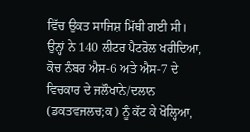ਵਿੱਚ ਉਕਤ ਸਾਜਿਸ਼ ਮਿੱਥੀ ਗਈ ਸੀ। ਉਨ੍ਹਾਂ ਨੇ 140 ਲੀਟਰ ਪੈਟਰੋਲ ਖਰੀਦਿਆ, ਕੋਚ ਨੰਬਰ ਐਸ-6 ਅਤੇ ਐਸ-7 ਦੇ ਵਿਚਕਾਰ ਦੇ ਜਲੌਖਾਨੇ/ਦਲਾਨ (ਡਕਤਵਜਲਚ;ਕ) ਨੂੰ ਕੱਟ ਕੇ ਖੋਲ੍ਹਿਆ,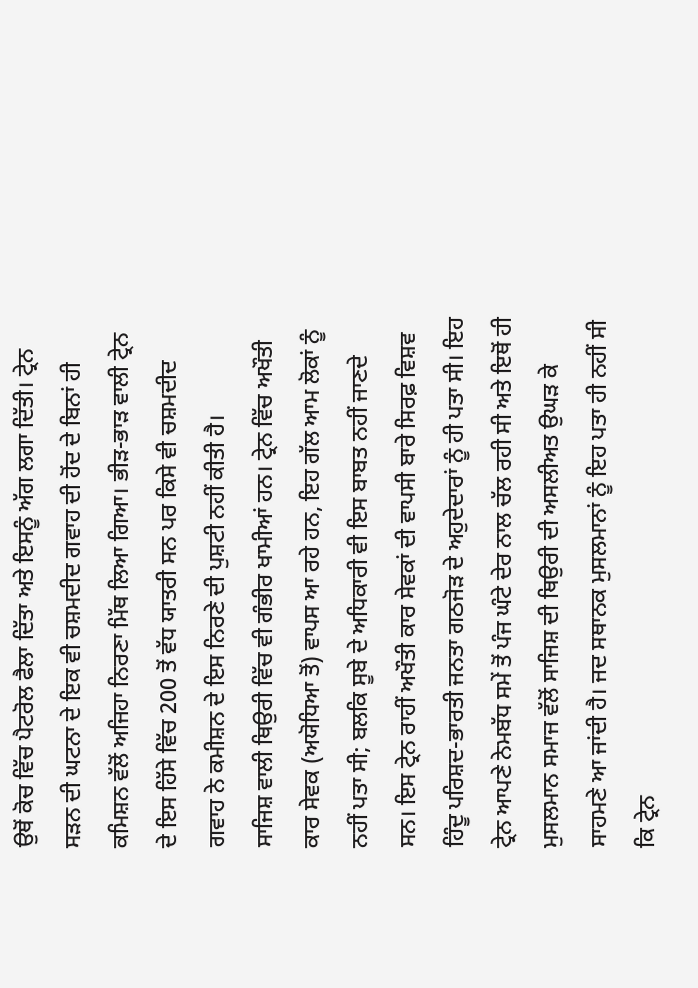ਉਥੋਂ ਕੋਚ ਵਿੱਚ ਪੈਟਰੋਲ ਫੈਲਾ ਦਿੱਤਾ ਅਤੇ ਇਸਨੂੰ ਅੱਗ ਲਗਾ ਦਿੱਤੀ। ਟ੍ਰੇਨ ਸੜਨ ਦੀ ਘਟਨਾ ਦੇ ਇਕ ਵੀ ਚਸ਼ਮਦੀਦ ਗਵਾਹ ਦੀ ਹੋਂਦ ਦੇ ਬਿਨਾਂ ਹੀ ਕਮਿਸ਼ਨ ਵੱਲੋਂ ਅਜਿਹਾ ਨਿਰਣਾ ਮਿੱਥ ਲਿਆ ਗਿਆ। ਭੀੜ-ਭਾੜ ਵਾਲੀ ਟ੍ਰੇਨ ਦੇ ਇਸ ਹਿੱਸੇ ਵਿੱਚ 200 ਤੋਂ ਵੱਧ ਯਾਤਰੀ ਸਨ ਪਰ ਕਿਸੇ ਵੀ ਚਸ਼ਮਦੀਦ ਗਵਾਹ ਨੇ ਕਮੀਸ਼ਨ ਦੇ ਇਸ ਨਿਰਣੇ ਦੀ ਪੁਸ਼ਟੀ ਨਹੀਂ ਕੀਤੀ ਹੈ।
ਸਾਜਿਸ਼ ਵਾਲੀ ਥਿਉਰੀ ਵਿੱਚ ਵੀ ਗੰਭੀਰ ਖਾਮੀਆਂ ਹਨ। ਟ੍ਰੇਨ ਵਿੱਚ ਅਖੌਤੀ ਕਾਰ ਸੇਵਕ (ਅਯੋਧਿਆ ਤੋਂ) ਵਾਪਸ ਆ ਰਹੇ ਹਨ, ਇਹ ਗੱਲ ਆਮ ਲੋਕਾਂ ਨੂੰ ਨਹੀਂ ਪਤਾ ਸੀ; ਬਲਕਿ ਸੂਬੇ ਦੇ ਅਧਿਕਾਰੀ ਵੀ ਇਸ ਬਾਬਤ ਨਹੀਂ ਜਾਣਦੇ ਸਨ। ਇਸ ਟ੍ਰੇਨ ਰਾਹੀਂ ਅਖੌਤੀ ਕਾਰ ਸੇਵਕਾਂ ਦੀ ਵਾਪਸੀ ਬਾਰੇ ਸਿਰਫ਼ ਵਿਸ਼ਵ ਹਿੰਦੂ ਪਰਿਸ਼ਦ-ਭਾਰਤੀ ਜਨਤਾ ਗਠਜੋੜ ਦੇ ਅਹੁਦੇਦਾਰਾਂ ਨੂੰ ਹੀ ਪਤਾ ਸੀ। ਇਹ ਟ੍ਰੇਨ ਆਪਣੇ ਨੇਮਬੱਧ ਸਮੇਂ ਤੋਂ ਪੰਜ ਘੰਟੇ ਦੇਰ ਨਾਲ ਚੱਲ ਰਹੀ ਸੀ ਅਤੇ ਇਥੋਂ ਹੀ ਮੁਸਲਮਾਨ ਸਮਾਜ ਵੱਲੋਂ ਸਾਜਿਸ਼ ਦੀ ਥਿਉਰੀ ਦੀ ਅਸਲੀਅਤ ਉਘੜ ਕੇ ਸਾਹਮਣੇ ਆ ਜਾਂਦੀ ਹੈ। ਜਦ ਸਥਾਨਕ ਮੁਸਲਮਾਨਾਂ ਨੂੰ ਇਹ ਪਤਾ ਹੀ ਨਹੀਂ ਸੀ ਕਿ ਟ੍ਰੇਨ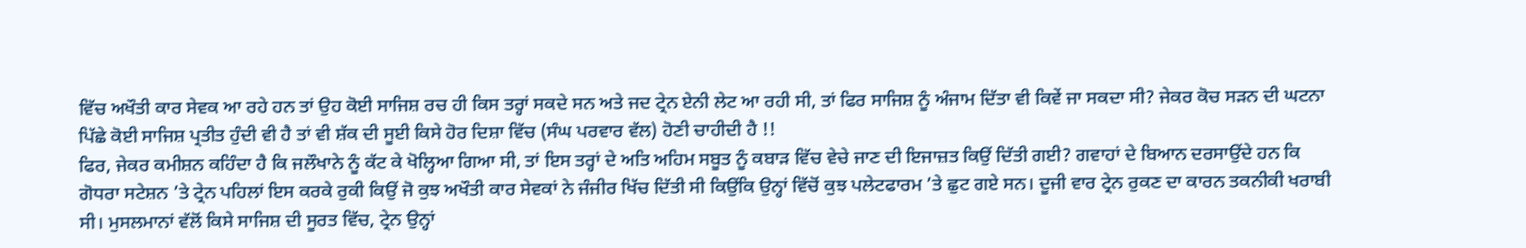ਵਿੱਚ ਅਖੌਤੀ ਕਾਰ ਸੇਵਕ ਆ ਰਹੇ ਹਨ ਤਾਂ ਉਹ ਕੋਈ ਸਾਜਿਸ਼ ਰਚ ਹੀ ਕਿਸ ਤਰ੍ਹਾਂ ਸਕਦੇ ਸਨ ਅਤੇ ਜਦ ਟ੍ਰੇਨ ਏਨੀ ਲੇਟ ਆ ਰਹੀ ਸੀ, ਤਾਂ ਫਿਰ ਸਾਜਿਸ਼ ਨੂੰ ਅੰਜਾਮ ਦਿੱਤਾ ਵੀ ਕਿਵੇਂ ਜਾ ਸਕਦਾ ਸੀ? ਜੇਕਰ ਕੋਚ ਸੜਨ ਦੀ ਘਟਨਾ ਪਿੱਛੇ ਕੋਈ ਸਾਜਿਸ਼ ਪ੍ਰਤੀਤ ਹੁੰਦੀ ਵੀ ਹੈ ਤਾਂ ਵੀ ਸ਼ੱਕ ਦੀ ਸੂਈ ਕਿਸੇ ਹੋਰ ਦਿਸ਼ਾ ਵਿੱਚ (ਸੰਘ ਪਰਵਾਰ ਵੱਲ) ਹੋਣੀ ਚਾਹੀਦੀ ਹੈ !!
ਫਿਰ, ਜੇਕਰ ਕਮੀਸ਼ਨ ਕਹਿੰਦਾ ਹੈ ਕਿ ਜਲੌਖਾਨੇ ਨੂੰ ਕੱਟ ਕੇ ਖੋਲ੍ਹਿਆ ਗਿਆ ਸੀ, ਤਾਂ ਇਸ ਤਰ੍ਹਾਂ ਦੇ ਅਤਿ ਅਹਿਮ ਸਬੂਤ ਨੂੰ ਕਬਾੜ ਵਿੱਚ ਵੇਚੇ ਜਾਣ ਦੀ ਇਜਾਜ਼ਤ ਕਿਉਂ ਦਿੱਤੀ ਗਈ? ਗਵਾਹਾਂ ਦੇ ਬਿਆਨ ਦਰਸਾਉਂਦੇ ਹਨ ਕਿ ਗੋਧਰਾ ਸਟੇਸ਼ਨ ’ਤੇ ਟ੍ਰੇਨ ਪਹਿਲਾਂ ਇਸ ਕਰਕੇ ਰੁਕੀ ਕਿਉਂ ਜੋ ਕੁਝ ਅਖੌਤੀ ਕਾਰ ਸੇਵਕਾਂ ਨੇ ਜੰਜੀਰ ਖਿੱਚ ਦਿੱਤੀ ਸੀ ਕਿਉਂਕਿ ਉਨ੍ਹਾਂ ਵਿੱਚੋਂ ਕੁਝ ਪਲੇਟਫਾਰਮ ’ਤੇ ਛੁਟ ਗਏ ਸਨ। ਦੂਜੀ ਵਾਰ ਟ੍ਰੇਨ ਰੁਕਣ ਦਾ ਕਾਰਨ ਤਕਨੀਕੀ ਖਰਾਬੀ ਸੀ। ਮੁਸਲਮਾਨਾਂ ਵੱਲੋਂ ਕਿਸੇ ਸਾਜਿਸ਼ ਦੀ ਸੂਰਤ ਵਿੱਚ, ਟ੍ਰੇਨ ਉਨ੍ਹਾਂ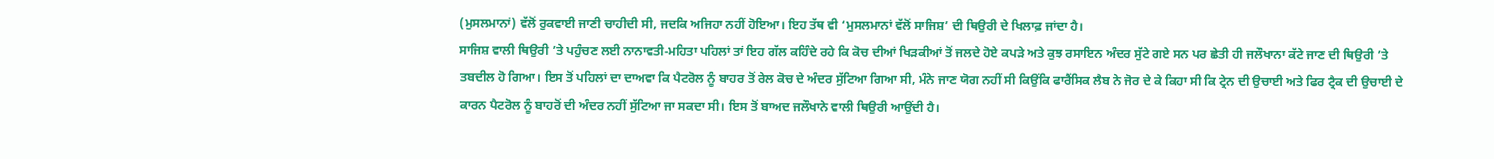(ਮੁਸਲਮਾਨਾਂ) ਵੱਲੋਂ ਰੁਕਵਾਈ ਜਾਣੀ ਚਾਹੀਦੀ ਸੀ, ਜਦਕਿ ਅਜਿਹਾ ਨਹੀਂ ਹੋਇਆ। ਇਹ ਤੱਥ ਵੀ ‘ਮੁਸਲਮਾਨਾਂ ਵੱਲੋਂ ਸਾਜਿਸ਼’ ਦੀ ਥਿਉਰੀ ਦੇ ਖਿਲਾਫ਼ ਜਾਂਦਾ ਹੈ।
ਸਾਜਿਸ਼ ਵਾਲੀ ਥਿਉਰੀ ’ਤੇ ਪਹੁੰਚਣ ਲਈ ਨਾਨਾਵਤੀ-ਮਹਿਤਾ ਪਹਿਲਾਂ ਤਾਂ ਇਹ ਗੱਲ ਕਹਿੰਦੇ ਰਹੇ ਕਿ ਕੋਚ ਦੀਆਂ ਖਿੜਕੀਆਂ ਤੋਂ ਜਲਦੇ ਹੋਏ ਕਪੜੇ ਅਤੇ ਕੁਝ ਰਸਾਇਨ ਅੰਦਰ ਸੁੱਟੇ ਗਏ ਸਨ ਪਰ ਛੇਤੀ ਹੀ ਜਲੌਖਾਨਾ ਕੱਟੇ ਜਾਣ ਦੀ ਥਿਉਰੀ ’ਤੇ ਤਬਦੀਲ ਹੋ ਗਿਆ। ਇਸ ਤੋਂ ਪਹਿਲਾਂ ਦਾ ਦਾਅਵਾ ਕਿ ਪੈਟਰੋਲ ਨੂੰ ਬਾਹਰ ਤੋਂ ਰੇਲ ਕੋਚ ਦੇ ਅੰਦਰ ਸੁੱਟਿਆ ਗਿਆ ਸੀ, ਮੰਨੇ ਜਾਣ ਯੋਗ ਨਹੀਂ ਸੀ ਕਿਉਂਕਿ ਫਾਰੈਂਸਿਕ ਲੈਬ ਨੇ ਜੋਰ ਦੇ ਕੇ ਕਿਹਾ ਸੀ ਕਿ ਟ੍ਰੇਨ ਦੀ ਉਚਾਈ ਅਤੇ ਫਿਰ ਟ੍ਰੈਕ ਦੀ ਉਚਾਈ ਦੇ ਕਾਰਨ ਪੈਟਰੋਲ ਨੂੰ ਬਾਹਰੋਂ ਦੀ ਅੰਦਰ ਨਹੀਂ ਸੁੱਟਿਆ ਜਾ ਸਕਦਾ ਸੀ। ਇਸ ਤੋਂ ਬਾਅਦ ਜਲੌਖਾਨੇ ਵਾਲੀ ਥਿਉਰੀ ਆਉਂਦੀ ਹੈ।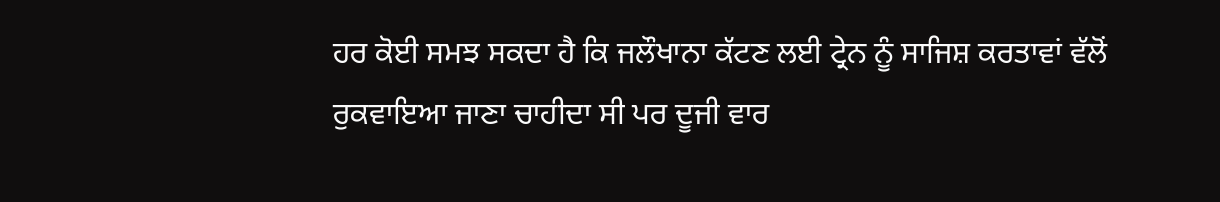ਹਰ ਕੋਈ ਸਮਝ ਸਕਦਾ ਹੈ ਕਿ ਜਲੌਖਾਨਾ ਕੱਟਣ ਲਈ ਟ੍ਰੇਨ ਨੂੰ ਸਾਜਿਸ਼ ਕਰਤਾਵਾਂ ਵੱਲੋਂ ਰੁਕਵਾਇਆ ਜਾਣਾ ਚਾਹੀਦਾ ਸੀ ਪਰ ਦੂਜੀ ਵਾਰ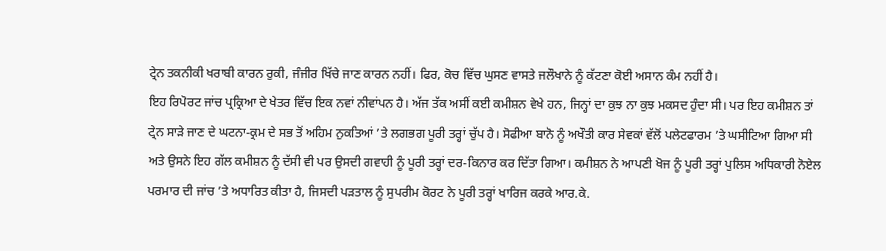ਟ੍ਰੇਨ ਤਕਨੀਕੀ ਖਰਾਬੀ ਕਾਰਨ ਰੁਕੀ, ਜੰਜੀਰ ਖਿੱਚੇ ਜਾਣ ਕਾਰਨ ਨਹੀਂ। ਫਿਰ, ਕੋਚ ਵਿੱਚ ਘੁਸਣ ਵਾਸਤੇ ਜਲੌਖਾਨੇ ਨੂੰ ਕੱਟਣਾ ਕੋਈ ਅਸਾਨ ਕੰਮ ਨਹੀਂ ਹੈ।
ਇਹ ਰਿਪੋਰਟ ਜਾਂਚ ਪ੍ਰਕ੍ਰਿਆ ਦੇ ਖੇਤਰ ਵਿੱਚ ਇਕ ਨਵਾਂ ਨੀਵਾਂਪਨ ਹੈ। ਅੱਜ ਤੱਕ ਅਸੀਂ ਕਈ ਕਮੀਸ਼ਨ ਵੇਖੇ ਹਨ, ਜਿਨ੍ਹਾਂ ਦਾ ਕੁਝ ਨਾ ਕੁਝ ਮਕਸਦ ਹੁੰਦਾ ਸੀ। ਪਰ ਇਹ ਕਮੀਸ਼ਨ ਤਾਂ ਟ੍ਰੇਨ ਸਾੜੇ ਜਾਣ ਦੇ ਘਟਨਾ-ਕ੍ਰਮ ਦੇ ਸਭ ਤੋਂ ਅਹਿਮ ਨੁਕਤਿਆਂ ’ਤੇ ਲਗਭਗ ਪੂਰੀ ਤਰ੍ਹਾਂ ਚੁੱਪ ਹੈ। ਸੋਫੀਆ ਬਾਨੋ ਨੂੰ ਅਖੌਤੀ ਕਾਰ ਸੇਵਕਾਂ ਵੱਲੋਂ ਪਲੇਟਫਾਰਮ ’ਤੇ ਘਸੀਟਿਆ ਗਿਆ ਸੀ ਅਤੇ ਉਸਨੇ ਇਹ ਗੱਲ ਕਮੀਸ਼ਨ ਨੂੰ ਦੱਸੀ ਵੀ ਪਰ ਉਸਦੀ ਗਵਾਹੀ ਨੂੰ ਪੂਰੀ ਤਰ੍ਹਾਂ ਦਰ-ਕਿਨਾਰ ਕਰ ਦਿੱਤਾ ਗਿਆ। ਕਮੀਸ਼ਨ ਨੇ ਆਪਣੀ ਖੋਜ ਨੂੰ ਪੂਰੀ ਤਰ੍ਹਾਂ ਪੁਲਿਸ ਅਧਿਕਾਰੀ ਨੋਏਲ ਪਰਮਾਰ ਦੀ ਜਾਂਚ ’ਤੇ ਅਧਾਰਿਤ ਕੀਤਾ ਹੈ, ਜਿਸਦੀ ਪੜਤਾਲ ਨੂੰ ਸੁਪਰੀਮ ਕੋਰਟ ਨੇ ਪੂਰੀ ਤਰ੍ਹਾਂ ਖਾਰਿਜ ਕਰਕੇ ਆਰ.ਕੇ.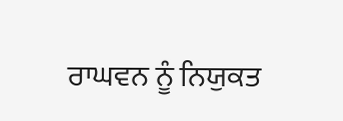ਰਾਘਵਨ ਨੂੰ ਨਿਯੁਕਤ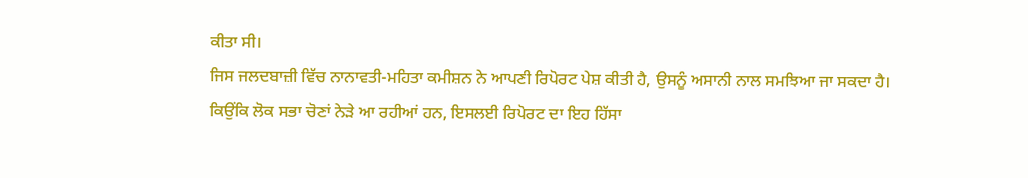ਕੀਤਾ ਸੀ।
ਜਿਸ ਜਲਦਬਾਜ਼ੀ ਵਿੱਚ ਨਾਨਾਵਤੀ-ਮਹਿਤਾ ਕਮੀਸ਼ਨ ਨੇ ਆਪਣੀ ਰਿਪੋਰਟ ਪੇਸ਼ ਕੀਤੀ ਹੈ, ਉਸਨੂੰ ਅਸਾਨੀ ਨਾਲ ਸਮਝਿਆ ਜਾ ਸਕਦਾ ਹੈ। ਕਿਉਂਕਿ ਲੋਕ ਸਭਾ ਚੋਣਾਂ ਨੇੜੇ ਆ ਰਹੀਆਂ ਹਨ, ਇਸਲਈ ਰਿਪੋਰਟ ਦਾ ਇਹ ਹਿੱਸਾ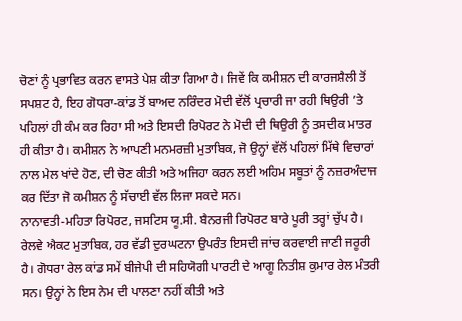ਚੋਣਾਂ ਨੂੰ ਪ੍ਰਭਾਵਿਤ ਕਰਨ ਵਾਸਤੇ ਪੇਸ਼ ਕੀਤਾ ਗਿਆ ਹੈ। ਜਿਵੇਂ ਕਿ ਕਮੀਸ਼ਨ ਦੀ ਕਾਰਜਸ਼ੈਲੀ ਤੋਂ ਸਪਸ਼ਟ ਹੈ, ਇਹ ਗੋਧਰਾ-ਕਾਂਡ ਤੋਂ ਬਾਅਦ ਨਰਿੰਦਰ ਮੋਦੀ ਵੱਲੋਂ ਪ੍ਰਚਾਰੀ ਜਾ ਰਹੀ ਥਿਉਰੀ ’ਤੇ ਪਹਿਲਾਂ ਹੀ ਕੰਮ ਕਰ ਰਿਹਾ ਸੀ ਅਤੇ ਇਸਦੀ ਰਿਪੋਰਟ ਨੇ ਮੋਦੀ ਦੀ ਥਿਉਰੀ ਨੂੰ ਤਸਦੀਕ ਮਾਤਰ ਹੀ ਕੀਤਾ ਹੈ। ਕਮੀਸ਼ਨ ਨੇ ਆਪਣੀ ਮਨਮਰਜ਼ੀ ਮੁਤਾਬਿਕ, ਜੋ ਉਨ੍ਹਾਂ ਵੱਲੋਂ ਪਹਿਲਾਂ ਮਿੱਥੇ ਵਿਚਾਰਾਂ ਨਾਲ ਮੇਲ ਖਾਂਦੇ ਹੋਣ, ਦੀ ਚੋਣ ਕੀਤੀ ਅਤੇ ਅਜਿਹਾ ਕਰਨ ਲਈ ਅਹਿਮ ਸਬੂਤਾਂ ਨੂੰ ਨਜ਼ਰਅੰਦਾਜ ਕਰ ਦਿੱਤਾ ਜੋ ਕਮੀਸ਼ਨ ਨੂੰ ਸੱਚਾਈ ਵੱਲ ਲਿਜਾ ਸਕਦੇ ਸਨ।
ਨਾਨਾਵਤੀ-ਮਹਿਤਾ ਰਿਪੋਰਟ, ਜਸਟਿਸ ਯੂ.ਸੀ. ਬੈਨਰਜੀ ਰਿਪੋਰਟ ਬਾਰੇ ਪੂਰੀ ਤਰ੍ਹਾਂ ਚੁੱਪ ਹੈ। ਰੇਲਵੇ ਐਕਟ ਮੁਤਾਬਿਕ, ਹਰ ਵੱਡੀ ਦੁਰਘਟਨਾ ਉਪਰੰਤ ਇਸਦੀ ਜਾਂਚ ਕਰਵਾਈ ਜਾਣੀ ਜਰੂਰੀ ਹੈ। ਗੋਧਰਾ ਰੇਲ ਕਾਂਡ ਸਮੇਂ ਬੀਜੇਪੀ ਦੀ ਸਹਿਯੋਗੀ ਪਾਰਟੀ ਦੇ ਆਗੂ ਨਿਤੀਸ਼ ਕੁਮਾਰ ਰੇਲ ਮੰਤਰੀ ਸਨ। ਉਨ੍ਹਾਂ ਨੇ ਇਸ ਨੇਮ ਦੀ ਪਾਲਣਾ ਨਹੀਂ ਕੀਤੀ ਅਤੇ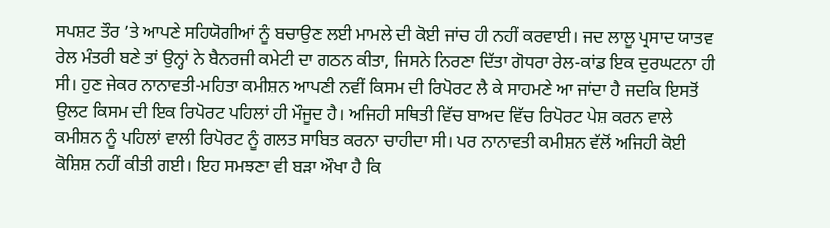ਸਪਸ਼ਟ ਤੌਰ ’ਤੇ ਆਪਣੇ ਸਹਿਯੋਗੀਆਂ ਨੂੰ ਬਚਾਉਣ ਲਈ ਮਾਮਲੇ ਦੀ ਕੋਈ ਜਾਂਚ ਹੀ ਨਹੀਂ ਕਰਵਾਈ। ਜਦ ਲਾਲੂ ਪ੍ਰਸਾਦ ਯਾਤਵ ਰੇਲ ਮੰਤਰੀ ਬਣੇ ਤਾਂ ਉਨ੍ਹਾਂ ਨੇ ਬੈਨਰਜੀ ਕਮੇਟੀ ਦਾ ਗਠਨ ਕੀਤਾ, ਜਿਸਨੇ ਨਿਰਣਾ ਦਿੱਤਾ ਗੋਧਰਾ ਰੇਲ-ਕਾਂਡ ਇਕ ਦੁਰਘਟਨਾ ਹੀ ਸੀ। ਹੁਣ ਜੇਕਰ ਨਾਨਾਵਤੀ-ਮਹਿਤਾ ਕਮੀਸ਼ਨ ਆਪਣੀ ਨਵੀਂ ਕਿਸਮ ਦੀ ਰਿਪੋਰਟ ਲੈ ਕੇ ਸਾਹਮਣੇ ਆ ਜਾਂਦਾ ਹੈ ਜਦਕਿ ਇਸਤੋਂ ਉਲਟ ਕਿਸਮ ਦੀ ਇਕ ਰਿਪੋਰਟ ਪਹਿਲਾਂ ਹੀ ਮੌਜੂਦ ਹੈ। ਅਜਿਹੀ ਸਥਿਤੀ ਵਿੱਚ ਬਾਅਦ ਵਿੱਚ ਰਿਪੋਰਟ ਪੇਸ਼ ਕਰਨ ਵਾਲੇ ਕਮੀਸ਼ਨ ਨੂੰ ਪਹਿਲਾਂ ਵਾਲੀ ਰਿਪੋਰਟ ਨੂੰ ਗਲਤ ਸਾਬਿਤ ਕਰਨਾ ਚਾਹੀਦਾ ਸੀ। ਪਰ ਨਾਨਾਵਤੀ ਕਮੀਸ਼ਨ ਵੱਲੋਂ ਅਜਿਹੀ ਕੋਈ ਕੋਸ਼ਿਸ਼ ਨਹੀਂ ਕੀਤੀ ਗਈ। ਇਹ ਸਮਝਣਾ ਵੀ ਬੜਾ ਔਖਾ ਹੈ ਕਿ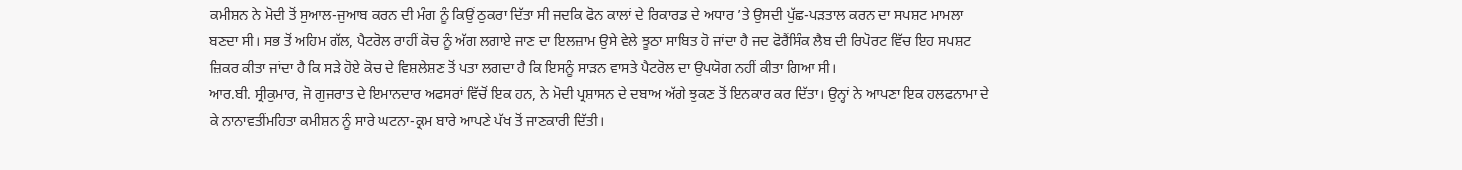ਕਮੀਸ਼ਨ ਨੇ ਮੋਦੀ ਤੋਂ ਸੁਆਲ-ਜੁਆਬ ਕਰਨ ਦੀ ਮੰਗ ਨੂੰ ਕਿਉਂ ਠੁਕਰਾ ਦਿੱਤਾ ਸੀ ਜਦਕਿ ਫੋਨ ਕਾਲਾਂ ਦੇ ਰਿਕਾਰਡ ਦੇ ਅਧਾਰ ’ਤੇ ਉਸਦੀ ਪੁੱਛ-ਪੜਤਾਲ ਕਰਨ ਦਾ ਸਪਸ਼ਟ ਮਾਮਲਾ ਬਣਦਾ ਸੀ। ਸਭ ਤੋਂ ਅਹਿਮ ਗੱਲ, ਪੈਟਰੋਲ ਰਾਹੀਂ ਕੋਚ ਨੂੰ ਅੱਗ ਲਗਾਏ ਜਾਣ ਦਾ ਇਲਜ਼ਾਮ ਉਸੇ ਵੇਲੇ ਝੂਠਾ ਸਾਬਿਤ ਹੋ ਜਾਂਦਾ ਹੈ ਜਦ ਫੋਰੈਂਸਿੰਕ ਲੈਬ ਦੀ ਰਿਪੋਰਟ ਵਿੱਚ ਇਹ ਸਪਸ਼ਟ ਜ਼ਿਕਰ ਕੀਤਾ ਜਾਂਦਾ ਹੈ ਕਿ ਸੜੇ ਹੋਏ ਕੋਚ ਦੇ ਵਿਸ਼ਲੇਸ਼ਣ ਤੋਂ ਪਤਾ ਲਗਦਾ ਹੈ ਕਿ ਇਸਨੂੰ ਸਾੜਨ ਵਾਸਤੇ ਪੈਟਰੋਲ ਦਾ ਉਪਯੋਗ ਨਹੀਂ ਕੀਤਾ ਗਿਆ ਸੀ।
ਆਰ.ਬੀ. ਸ੍ਰੀਕੁਮਾਰ, ਜੋ ਗੁਜਰਾਤ ਦੇ ਇਮਾਨਦਾਰ ਅਫਸਰਾਂ ਵਿੱਚੋਂ ਇਕ ਹਨ, ਨੇ ਮੋਦੀ ਪ੍ਰਸ਼ਾਸਨ ਦੇ ਦਬਾਅ ਅੱਗੇ ਝੁਕਣ ਤੋਂ ਇਨਕਾਰ ਕਰ ਦਿੱਤਾ। ਉਨ੍ਹਾਂ ਨੇ ਆਪਣਾ ਇਕ ਹਲਫਨਾਮਾ ਦੇ ਕੇ ਨਾਨਾਵਤੀਂਮਹਿਤਾ ਕਮੀਸ਼ਨ ਨੂੰ ਸਾਰੇ ਘਟਨਾ-ਕ੍ਰਮ ਬਾਰੇ ਆਪਣੇ ਪੱਖ ਤੋਂ ਜਾਣਕਾਰੀ ਦਿੱਤੀ।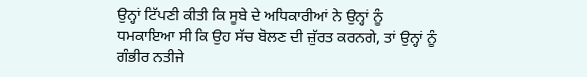ਉਨ੍ਹਾਂ ਟਿੱਪਣੀ ਕੀਤੀ ਕਿ ਸੂਬੇ ਦੇ ਅਧਿਕਾਰੀਆਂ ਨੇ ਉਨ੍ਹਾਂ ਨੂੰ ਧਮਕਾਇਆ ਸੀ ਕਿ ਉਹ ਸੱਚ ਬੋਲਣ ਦੀ ਜ਼ੁੱਰਤ ਕਰਨਗੇ, ਤਾਂ ਉਨ੍ਹਾਂ ਨੂੰ ਗੰਭੀਰ ਨਤੀਜੇ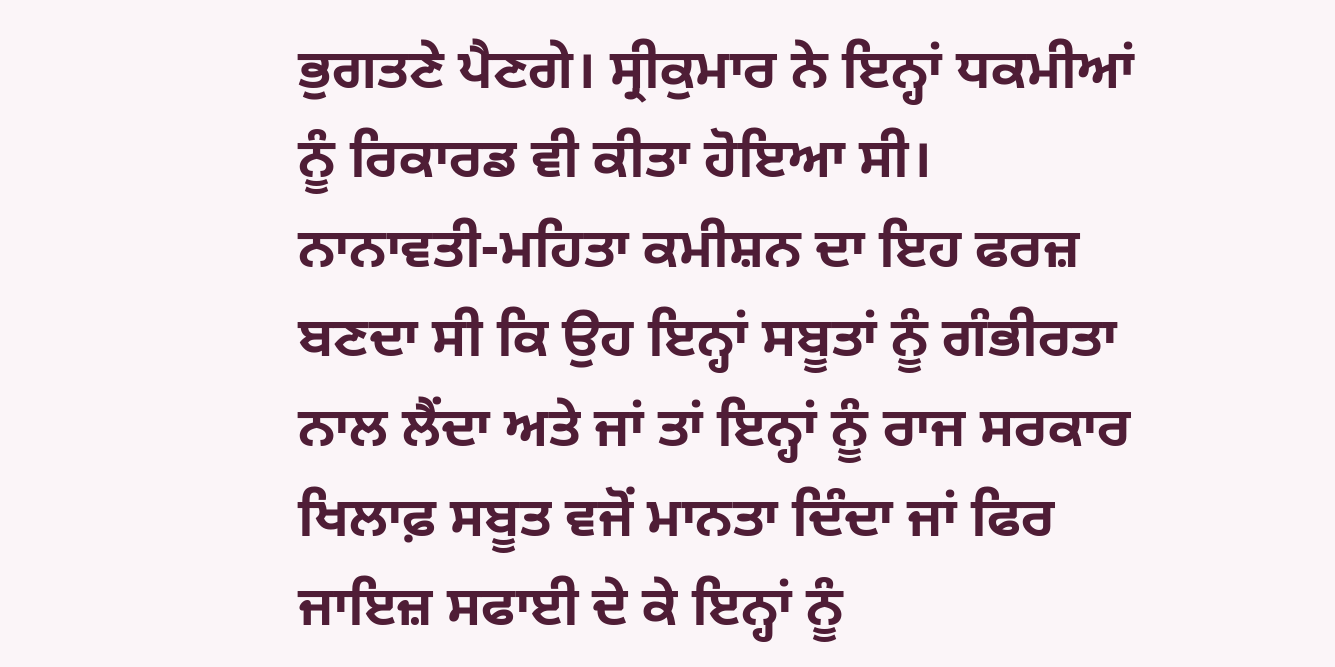ਭੁਗਤਣੇ ਪੈਣਗੇ। ਸ੍ਰੀਕੁਮਾਰ ਨੇ ਇਨ੍ਹਾਂ ਧਕਮੀਆਂ ਨੂੰ ਰਿਕਾਰਡ ਵੀ ਕੀਤਾ ਹੋਇਆ ਸੀ। ਨਾਨਾਵਤੀ-ਮਹਿਤਾ ਕਮੀਸ਼ਨ ਦਾ ਇਹ ਫਰਜ਼ ਬਣਦਾ ਸੀ ਕਿ ਉਹ ਇਨ੍ਹਾਂ ਸਬੂਤਾਂ ਨੂੰ ਗੰਭੀਰਤਾ ਨਾਲ ਲੈਂਦਾ ਅਤੇ ਜਾਂ ਤਾਂ ਇਨ੍ਹਾਂ ਨੂੰ ਰਾਜ ਸਰਕਾਰ ਖਿਲਾਫ਼ ਸਬੂਤ ਵਜੋਂ ਮਾਨਤਾ ਦਿੰਦਾ ਜਾਂ ਫਿਰ ਜਾਇਜ਼ ਸਫਾਈ ਦੇ ਕੇ ਇਨ੍ਹਾਂ ਨੂੰ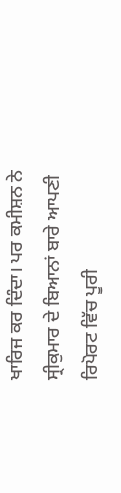ਖਾਰਿਜ ਕਰ ਦਿੰਦਾ। ਪਰ ਕਮੀਸ਼ਨ ਨੇ ਸ੍ਰੀਕੁਮਾਰ ਦੇ ਬਿਆਨਾਂ ਬਾਰੇ ਆਪਣੀ ਰਿਪੋਰਟ ਵਿੱਚ ਪੂਰੀ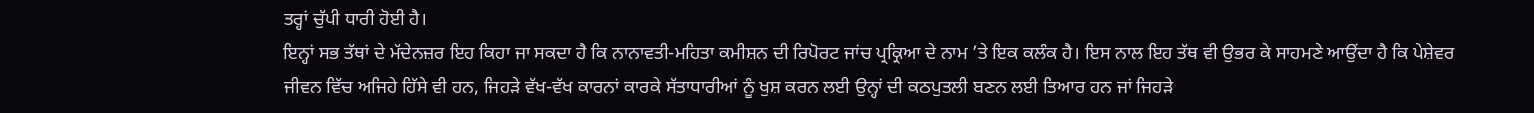ਤਰ੍ਹਾਂ ਚੁੱਪੀ ਧਾਰੀ ਹੋਈ ਹੈ।
ਇਨ੍ਹਾਂ ਸਭ ਤੱਥਾਂ ਦੇ ਮੱਦੇਨਜ਼ਰ ਇਹ ਕਿਹਾ ਜਾ ਸਕਦਾ ਹੈ ਕਿ ਨਾਨਾਵਤੀ-ਮਹਿਤਾ ਕਮੀਸ਼ਨ ਦੀ ਰਿਪੋਰਟ ਜਾਂਚ ਪ੍ਰਕ੍ਰਿਆ ਦੇ ਨਾਮ ’ਤੇ ਇਕ ਕਲੰਕ ਹੈ। ਇਸ ਨਾਲ ਇਹ ਤੱਥ ਵੀ ਉਭਰ ਕੇ ਸਾਹਮਣੇ ਆਉਂਦਾ ਹੈ ਕਿ ਪੇਸ਼ੇਵਰ ਜੀਵਨ ਵਿੱਚ ਅਜਿਹੇ ਹਿੱਸੇ ਵੀ ਹਨ, ਜਿਹੜੇ ਵੱਖ-ਵੱਖ ਕਾਰਨਾਂ ਕਾਰਕੇ ਸੱਤਾਧਾਰੀਆਂ ਨੂੰ ਖੁਸ਼ ਕਰਨ ਲਈ ਉਨ੍ਹਾਂ ਦੀ ਕਠਪੁਤਲੀ ਬਣਨ ਲਈ ਤਿਆਰ ਹਨ ਜਾਂ ਜਿਹੜੇ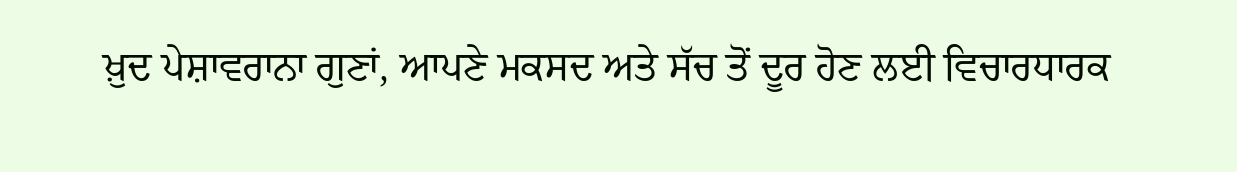ਖ਼ੁਦ ਪੇਸ਼ਾਵਰਾਨਾ ਗੁਣਾਂ, ਆਪਣੇ ਮਕਸਦ ਅਤੇ ਸੱਚ ਤੋਂ ਦੂਰ ਹੋਣ ਲਈ ਵਿਚਾਰਧਾਰਕ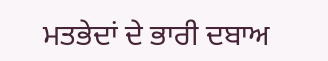ਮਤਭੇਦਾਂ ਦੇ ਭਾਰੀ ਦਬਾਅ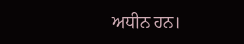ਅਧੀਨ ਹਨ।